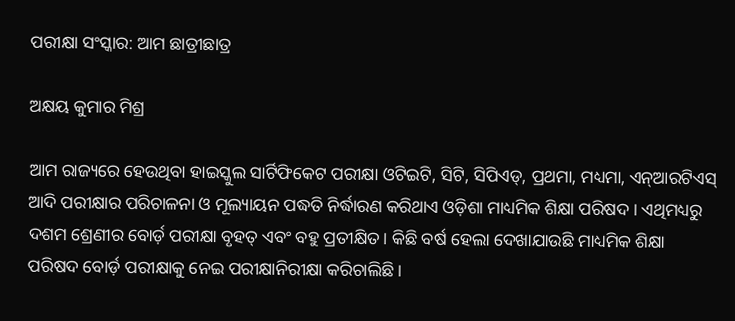ପରୀକ୍ଷା ସଂସ୍କାର: ଆମ ଛାତ୍ରୀଛାତ୍ର

ଅକ୍ଷୟ କୁମାର ମିଶ୍ର

ଆମ ରାଜ୍ୟରେ ହେଉଥିବା ହାଇସ୍କୁଲ ସାର୍ଟିଫିକେଟ ପରୀକ୍ଷା ଓଟିଇଟି, ସିଟି, ସିପିଏଡ୍‌, ପ୍ରଥମା, ମଧ୍ୟମା, ଏନ୍‌ଆରଟିଏସ୍‌ ଆଦି ପରୀକ୍ଷାର ପରିଚାଳନା ଓ ମୂଲ୍ୟାୟନ ପଦ୍ଧତି ନିର୍ଦ୍ଧାରଣ କରିଥାଏ ଓଡ଼ିଶା ମାଧ୍ୟମିକ ଶିକ୍ଷା ପରିଷଦ। ଏଥିମଧ୍ୟରୁ ଦଶମ ଶ୍ରେଣୀର ବୋର୍ଡ଼ ପରୀକ୍ଷା ବୃହତ୍‌ ଏବଂ ବହୁ ପ୍ରତୀକ୍ଷିତ। କିଛି ବର୍ଷ ହେଲା ଦେଖାଯାଉଛି ମାଧ୍ୟମିକ ଶିକ୍ଷା ପରିଷଦ ବୋର୍ଡ଼ ପରୀକ୍ଷାକୁ ନେଇ ପରୀକ୍ଷାନିରୀକ୍ଷା କରିଚାଲିଛି।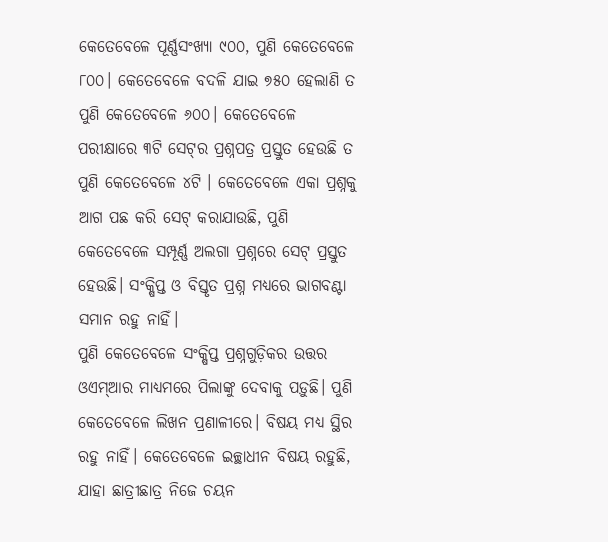କେତେବେଳେ ପୂର୍ଣ୍ଣସଂଖ୍ୟା ୯୦୦, ପୁଣି କେତେବେଳେ ୮୦୦। କେତେବେଳେ ବଦଳି ଯାଇ ୭୫୦ ହେଲାଣି ତ ପୁଣି କେତେବେଳେ ୬୦୦। କେତେବେଳେ ପରୀକ୍ଷାରେ ୩ଟି ସେଟ୍‌ର ପ୍ରଶ୍ନପତ୍ର ପ୍ରସ୍ତୁତ ହେଉଛି ତ ପୁଣି କେତେବେଳେ ୪ଟି । କେତେବେଳେ ଏକା ପ୍ରଶ୍ନକୁ ଆଗ ପଛ କରି ସେଟ୍‌ କରାଯାଉଛି, ପୁଣି କେତେବେଳେ ସମ୍ପୂର୍ଣ୍ଣ ଅଲଗା ପ୍ରଶ୍ନରେ ସେଟ୍‌ ପ୍ରସ୍ତୁତ ହେଉଛି। ସଂକ୍ଷିପ୍ତ ଓ ବିସ୍ତୃତ ପ୍ରଶ୍ନ ମଧ୍ୟରେ ଭାଗବଣ୍ଟା ସମାନ ରହୁ ନାହିଁ।
ପୁଣି କେତେବେଳେ ସଂକ୍ଷିପ୍ତ ପ୍ରଶ୍ନଗୁଡ଼ିକର ଉତ୍ତର ଓଏମ୍‌ଆର ମାଧ୍ୟମରେ ପିଲାଙ୍କୁ ଦେବାକୁ ପଡ଼ୁଛି। ପୁଣି କେତେବେଳେ ଲିଖନ ପ୍ରଣାଳୀରେ। ବିଷୟ ମଧ୍ୟ ସ୍ଥିର ରହୁ ନାହିଁ। କେତେବେଳେ ଇଚ୍ଛାଧୀନ ବିଷୟ ରହୁଛି, ଯାହା ଛାତ୍ରୀଛାତ୍ର ନିଜେ ଚୟନ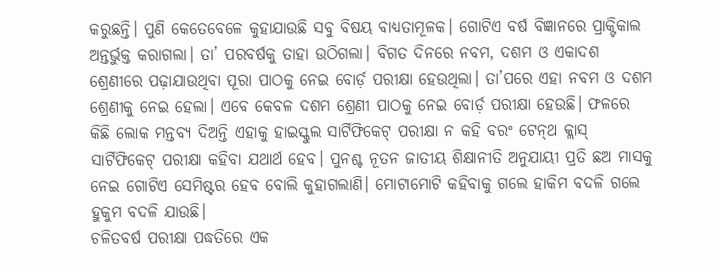କରୁଛନ୍ତି। ପୁଣି କେତେବେଳେ କୁହାଯାଉଛି ସବୁ ବିଷୟ ବାଧ୍ୟତାମୂଳକ। ଗୋଟିଏ ବର୍ଷ ବିଜ୍ଞାନରେ ପ୍ରାକ୍ଟିକାଲ ଅନ୍ତର୍ଭୁକ୍ତ କରାଗଲା। ତା’ ପରବର୍ଷକୁ ତାହା ଉଠିଗଲା। ବିଗତ ଦିନରେ ନବମ, ଦଶମ ଓ ଏକାଦଶ ଶ୍ରେଣୀରେ ପଢ଼ାଯାଉଥିବା ପୂରା ପାଠକୁ ନେଇ ବୋର୍ଡ଼ ପରୀକ୍ଷା ହେଉଥିଲା। ତା’ପରେ ଏହା ନବମ ଓ ଦଶମ ଶ୍ରେଣୀକୁ ନେଇ ହେଲା। ଏବେ କେବଳ ଦଶମ ଶ୍ରେଣୀ ପାଠକୁ ନେଇ ବୋର୍ଡ଼ ପରୀକ୍ଷା ହେଉଛି। ଫଳରେ କିଛି ଲୋକ ମନ୍ତବ୍ୟ ଦିଅନ୍ତି ଏହାକୁ ହାଇସ୍କୁଲ ସାର୍ଟିଫିକେଟ୍‌ ପରୀକ୍ଷା ନ କହି ବରଂ ଟେନ୍‌ଥ କ୍ଲାସ୍‌ ସାର୍ଟିଫିକେଟ୍‌ ପରୀକ୍ଷା କହିବା ଯଥାର୍ଥ ହେବ। ପୁନଶ୍ଚ ନୂତନ ଜାତୀୟ ଶିକ୍ଷାନୀତି ଅନୁଯାୟୀ ପ୍ରତି ଛଅ ମାସକୁ ନେଇ ଗୋଟିଏ ସେମିଷ୍ଟର ହେବ ବୋଲି କୁହାଗଲାଣି। ମୋଟାମୋଟି କହିବାକୁ ଗଲେ ହାକିମ ବଦଳି ଗଲେ ହୁକୁମ ବଦଳି ଯାଉଛି।
ଚଳିତବର୍ଷ ପରୀକ୍ଷା ପଦ୍ଧତିରେ ଏକ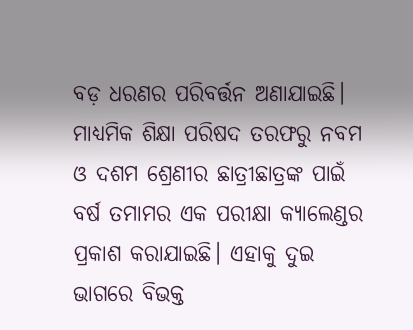ବଡ଼ ଧରଣର ପରିବର୍ତ୍ତନ ଅଣାଯାଇଛି। ମାଧ୍ୟମିକ ଶିକ୍ଷା ପରିଷଦ ତରଫରୁ ନବମ ଓ ଦଶମ ଶ୍ରେଣୀର ଛାତ୍ରୀଛାତ୍ରଙ୍କ ପାଇଁ ବର୍ଷ ତମାମର ଏକ ପରୀକ୍ଷା କ୍ୟାଲେଣ୍ଡର ପ୍ରକାଶ କରାଯାଇଛି। ଏହାକୁ ଦୁଇ ଭାଗରେ ବିଭକ୍ତ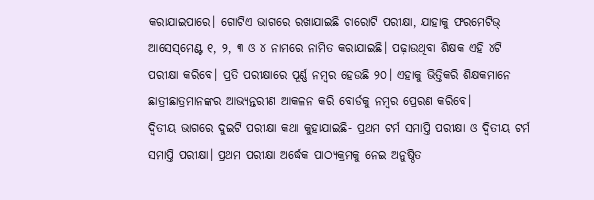କରାଯାଇପାରେ। ଗୋଟିଏ ଭାଗରେ ରଖାଯାଇଛି ଚାରୋଟି ପରୀକ୍ଷା, ଯାହାକୁ ଫରମେଟିଭ୍‌ ଆସେସ୍‌ମେଣ୍ଟ ୧, ୨, ୩ ଓ ୪ ନାମରେ ନାମିତ କରାଯାଇଛି। ପଢ଼ାଉଥିବା ଶିକ୍ଷକ ଏହି ୪ଟି ପରୀକ୍ଷା କରିବେ। ପ୍ରତି ପରୀକ୍ଷାରେ ପୂର୍ଣ୍ଣ ନମ୍ବର ହେଉଛି ୨୦। ଏହାକୁ ଭିତ୍ତିକରି ଶିକ୍ଷକମାନେ ଛାତ୍ରୀଛାତ୍ରମାନଙ୍କର ଆଭ୍ୟନ୍ତରୀଣ ଆକଳନ କରି ବୋର୍ଡକୁ ନମ୍ବର ପ୍ରେରଣ କରିବେ।
ଦ୍ୱିତୀୟ ଭାଗରେ ଦୁଇଟି ପରୀକ୍ଷା କଥା କୁହାଯାଇଛି- ପ୍ରଥମ ଟର୍ମ ସମାପ୍ତି ପରୀକ୍ଷା ଓ ଦ୍ୱିତୀୟ ଟର୍ମ ସମାପ୍ତି ପରୀକ୍ଷା। ପ୍ରଥମ ପରୀକ୍ଷା ଅର୍ଦ୍ଧେକ ପାଠ୍ୟକ୍ରମକୁ ନେଇ ଅନୁଷ୍ଠିତ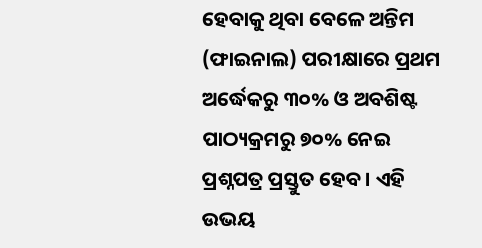ହେବାକୁ ଥିବା ବେଳେ ଅନ୍ତିମ (ଫାଇନାଲ) ପରୀକ୍ଷାରେ ପ୍ରଥମ ଅର୍ଦ୍ଧେକରୁ ୩୦% ଓ ଅବଶିଷ୍ଟ ପାଠ୍ୟକ୍ରମରୁ ୭୦% ନେଇ ପ୍ରଶ୍ନପତ୍ର ପ୍ରସ୍ତୁତ ହେବ। ଏହି ଉଭୟ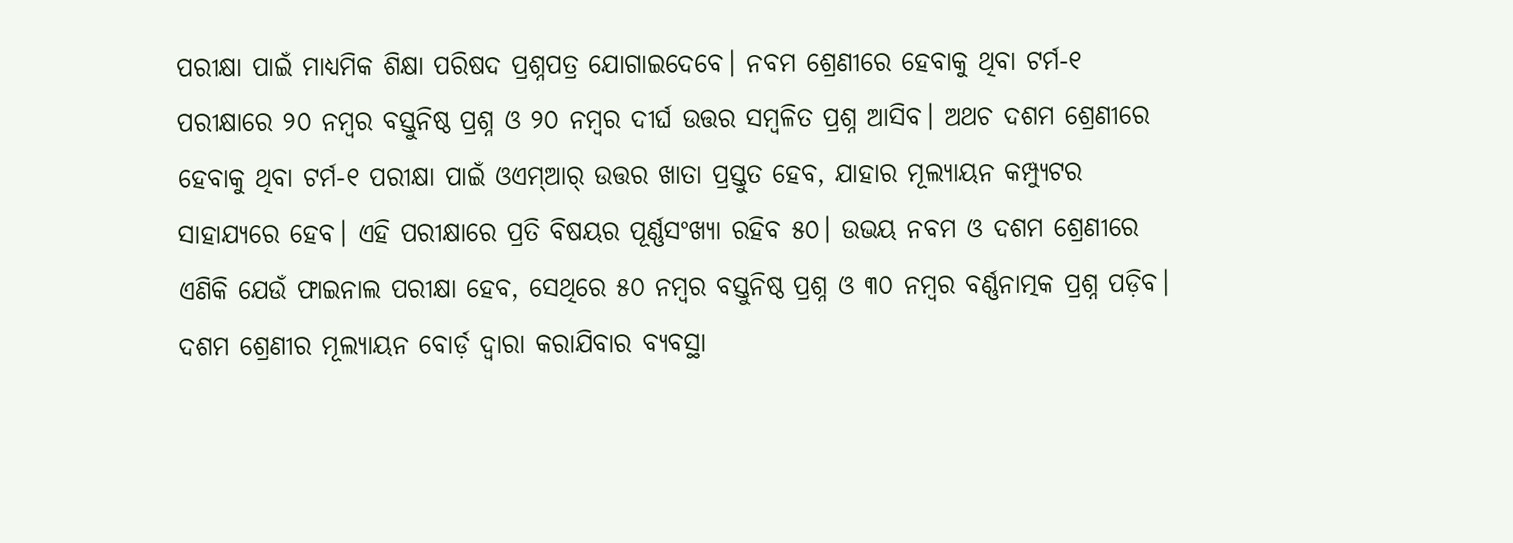ପରୀକ୍ଷା ପାଇଁ ମାଧ୍ୟମିକ ଶିକ୍ଷା ପରିଷଦ ପ୍ରଶ୍ନପତ୍ର ଯୋଗାଇଦେବେ। ନବମ ଶ୍ରେଣୀରେ ହେବାକୁ ଥିବା ଟର୍ମ-୧ ପରୀକ୍ଷାରେ ୨୦ ନମ୍ବର ବସ୍ତୁନିଷ୍ଠ ପ୍ରଶ୍ନ ଓ ୨୦ ନମ୍ବର ଦୀର୍ଘ ଉତ୍ତର ସମ୍ବଳିତ ପ୍ରଶ୍ନ ଆସିବ। ଅଥଚ ଦଶମ ଶ୍ରେଣୀରେ ହେବାକୁ ଥିବା ଟର୍ମ-୧ ପରୀକ୍ଷା ପାଇଁ ଓଏମ୍‌ଆର୍‌ ଉତ୍ତର ଖାତା ପ୍ରସ୍ତୁତ ହେବ, ଯାହାର ମୂଲ୍ୟାୟନ କମ୍ପ୍ୟୁଟର ସାହାଯ୍ୟରେ ହେବ। ଏହି ପରୀକ୍ଷାରେ ପ୍ରତି ବିଷୟର ପୂର୍ଣ୍ଣସଂଖ୍ୟା ରହିବ ୫୦। ଉଭୟ ନବମ ଓ ଦଶମ ଶ୍ରେଣୀରେ ଏଣିକି ଯେଉଁ ଫାଇନାଲ ପରୀକ୍ଷା ହେବ, ସେଥିରେ ୫୦ ନମ୍ବର ବସ୍ତୁନିଷ୍ଠ ପ୍ରଶ୍ନ ଓ ୩୦ ନମ୍ବର ବର୍ଣ୍ଣନାତ୍ମକ ପ୍ରଶ୍ନ ପଡ଼ିବ। ଦଶମ ଶ୍ରେଣୀର ମୂଲ୍ୟାୟନ ବୋର୍ଡ଼ ଦ୍ୱାରା କରାଯିବାର ବ୍ୟବସ୍ଥା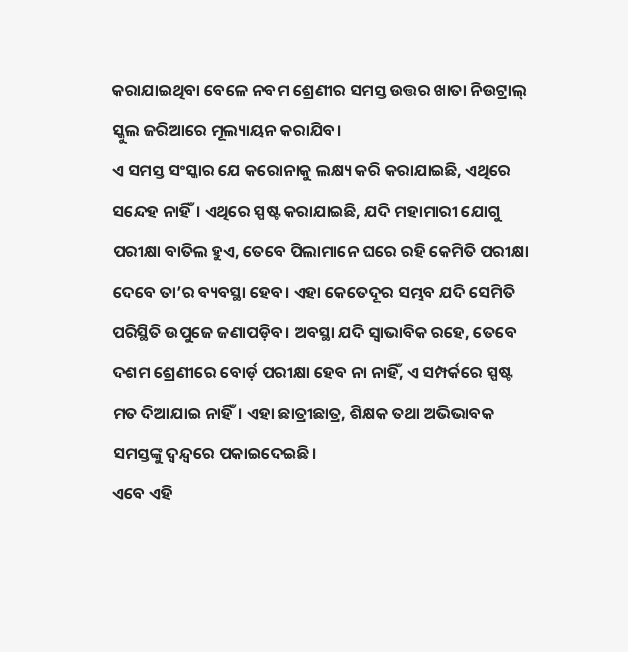କରାଯାଇଥିବା ବେଳେ ନବମ ଶ୍ରେଣୀର ସମସ୍ତ ଉତ୍ତର ଖାତା ନିଉଟ୍ରାଲ୍‌ ସ୍କୁଲ ଜରିଆରେ ମୂଲ୍ୟାୟନ କରାଯିବ।
ଏ ସମସ୍ତ ସଂସ୍କାର ଯେ କରୋନାକୁ ଲକ୍ଷ୍ୟ କରି କରାଯାଇଛି, ଏଥିରେ ସନ୍ଦେହ ନାହିଁ। ଏଥିରେ ସ୍ପଷ୍ଟ କରାଯାଇଛି, ଯଦି ମହାମାରୀ ଯୋଗୁ ପରୀକ୍ଷା ବାତିଲ ହୁଏ, ତେବେ ପିଲାମାନେ ଘରେ ରହି କେମିତି ପରୀକ୍ଷା ଦେବେ ତା’ର ବ୍ୟବସ୍ଥା ହେବ। ଏହା କେତେଦୂର ସମ୍ଭବ ଯଦି ସେମିତି ପରିସ୍ଥିତି ଉପୁଜେ ଜଣାପଡ଼ିବ। ଅବସ୍ଥା ଯଦି ସ୍ବାଭାବିକ ରହେ, ତେବେ ଦଶମ ଶ୍ରେଣୀରେ ବୋର୍ଡ଼ ପରୀକ୍ଷା ହେବ ନା ନାହିଁ, ଏ ସମ୍ପର୍କରେ ସ୍ପଷ୍ଟ ମତ ଦିଆଯାଇ ନାହିଁ। ଏହା ଛାତ୍ରୀଛାତ୍ର, ଶିକ୍ଷକ ତଥା ଅଭିଭାବକ ସମସ୍ତଙ୍କୁ ଦ୍ୱନ୍ଦ୍ୱରେ ପକାଇଦେଇଛି।
ଏବେ ଏହି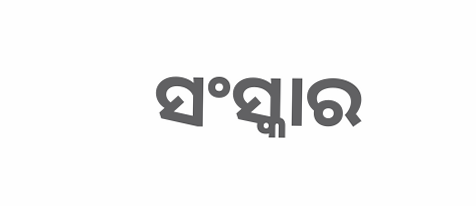ସଂସ୍କାର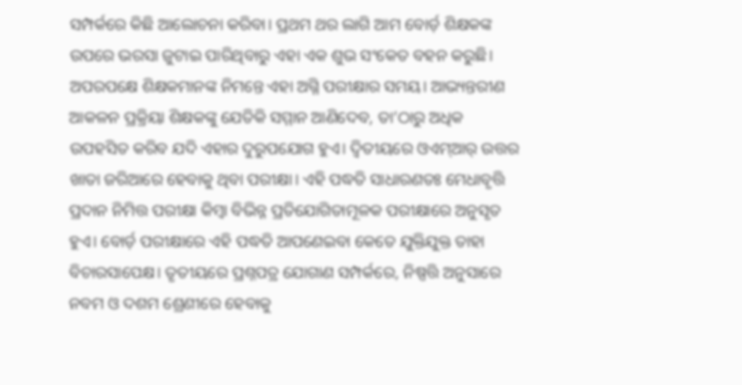ସମ୍ପର୍କରେ କିଛି ଆଲୋଚନା କରିବା। ପ୍ରଥମ ଥର ଲାଗି ଆମ ବୋର୍ଡ଼ ଶିକ୍ଷକଙ୍କ ଉପରେ ଭରସା ଜୁଟାଇ ପାରିଥିବାରୁ ଏହା ଏକ ଶୁଭ ସଂକେତ ବହନ କରୁଛି। ଅପରପକ୍ଷେ ଶିକ୍ଷକମାନଙ୍କ ନିମନ୍ତେ ଏହା ଅଗ୍ନି ପରୀକ୍ଷାର ସମୟ। ଆଭ୍ୟନ୍ତରୀଣ ଆକଳନ ପ୍ରକ୍ରିୟା ଶିକ୍ଷକଙ୍କୁ ଯେତିକି ସମ୍ମାନ ଆଣିଦେବ, ତା’ଠାରୁ ଅଧିକ ଉପହସିତ କରିବ ଯଦି ଏହାର ଦୁରୁପଯୋଗ ହୁଏ। ଦ୍ୱିତୀୟରେ ଓଏମ୍‌ଆର୍‌ ଉତ୍ତର ଖାତା ଜରିଆରେ ହେବାକୁ ଥିବା ପରୀକ୍ଷା। ଏହି ପଦ୍ଧତି ସାଧାରଣତଃ ମେଧାବୃତ୍ତି ପ୍ରଦାନ ନିମିତ୍ତ ପରୀକ୍ଷା କିମ୍ବା ବିଭିନ୍ନ ପ୍ରତିଯୋଗିତାମୂଳକ ପରୀକ୍ଷାରେ ଅନୁସୃତ ହୁଏ। ବୋର୍ଡ଼ ପରୀକ୍ଷାରେ ଏହି ପଦ୍ଧତି ଆପଣେଇବା କେତେ ଯୁକ୍ତିଯୁକ୍ତ ତାହା ବିଚାରସାପେକ୍ଷ। ତୃତୀୟରେ ପ୍ରଶ୍ନପତ୍ର ଯୋଗାଣ ସମ୍ପର୍କରେ, ନିଷ୍ପତ୍ତି ଅନୁସାରେ ନବମ ଓ ଦଶମ ଶ୍ରେଣୀରେ ହେବାକୁ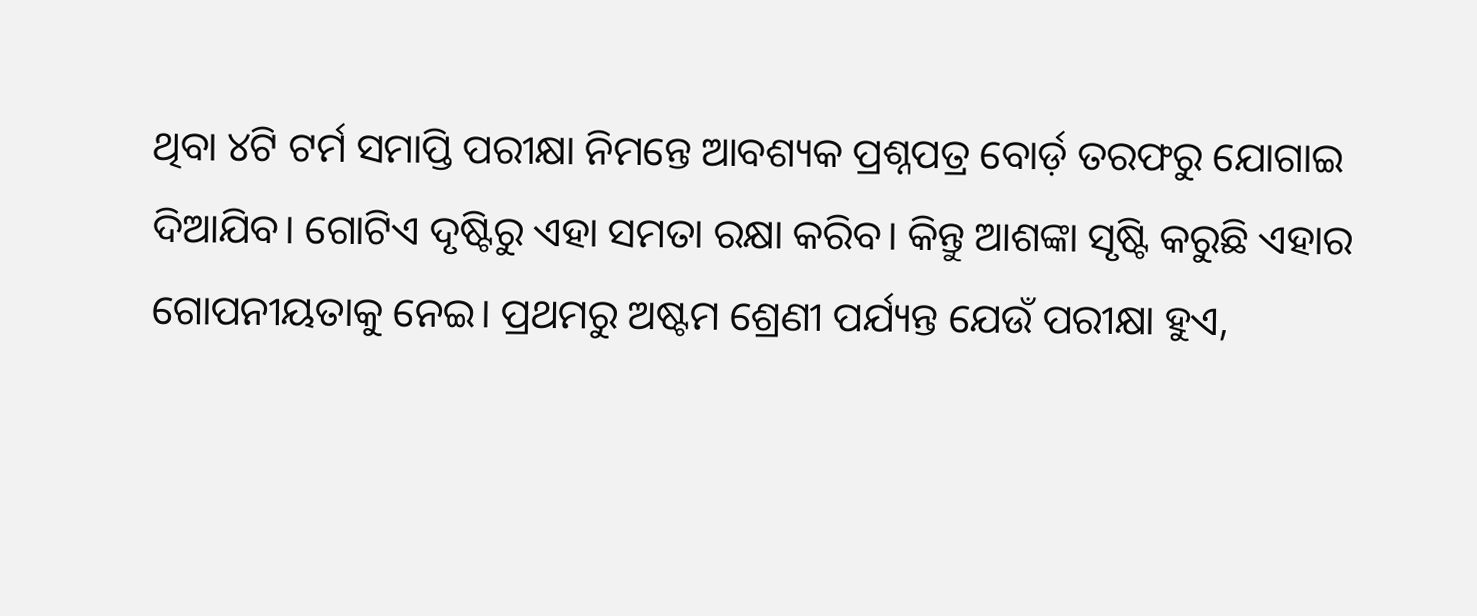ଥିବା ୪ଟି ଟର୍ମ ସମାପ୍ତି ପରୀକ୍ଷା ନିମନ୍ତେ ଆବଶ୍ୟକ ପ୍ରଶ୍ନପତ୍ର ବୋର୍ଡ଼ ତରଫରୁ ଯୋଗାଇ ଦିଆଯିବ। ଗୋଟିଏ ଦୃଷ୍ଟିରୁ ଏହା ସମତା ରକ୍ଷା କରିବ। କିନ୍ତୁ ଆଶଙ୍କା ସୃଷ୍ଟି କରୁଛି ଏହାର ଗୋପନୀୟତାକୁ ନେଇ। ପ୍ରଥମରୁ ଅଷ୍ଟମ ଶ୍ରେଣୀ ପର୍ଯ୍ୟନ୍ତ ଯେଉଁ ପରୀକ୍ଷା ହୁଏ,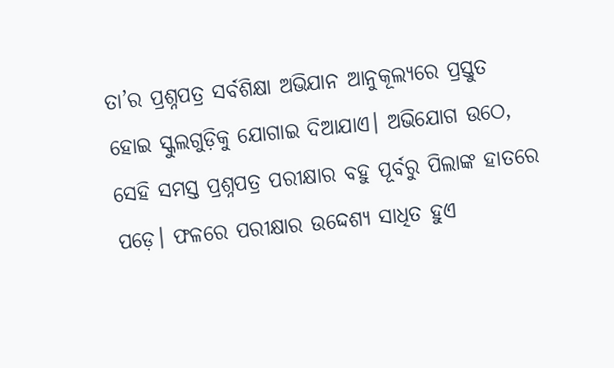ତା’ର ପ୍ରଶ୍ନପତ୍ର ସର୍ବଶିକ୍ଷା ଅଭିଯାନ ଆନୁକୂଲ୍ୟରେ ପ୍ରସ୍ତୁତ ହୋଇ ସ୍କୁଲଗୁଡ଼ିକୁ ଯୋଗାଇ ଦିଆଯାଏ। ଅଭିଯୋଗ ଉଠେ, ସେହି ସମସ୍ତ ପ୍ରଶ୍ନପତ୍ର ପରୀକ୍ଷାର ବହୁ ପୂର୍ବରୁ ପିଲାଙ୍କ ହାତରେ ପଡ଼େ। ଫଳରେ ପରୀକ୍ଷାର ଉଦ୍ଦେଶ୍ୟ ସାଧିତ ହୁଏ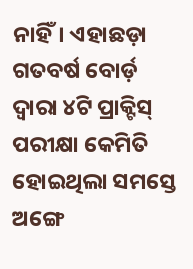ନାହିଁ। ଏହାଛଡ଼ା ଗତବର୍ଷ ବୋର୍ଡ଼ ଦ୍ୱାରା ୪ଟି ପ୍ରାକ୍ଟିସ୍‌ ପରୀକ୍ଷା କେମିତି ହୋଇଥିଲା ସମସ୍ତେ ଅଙ୍ଗେ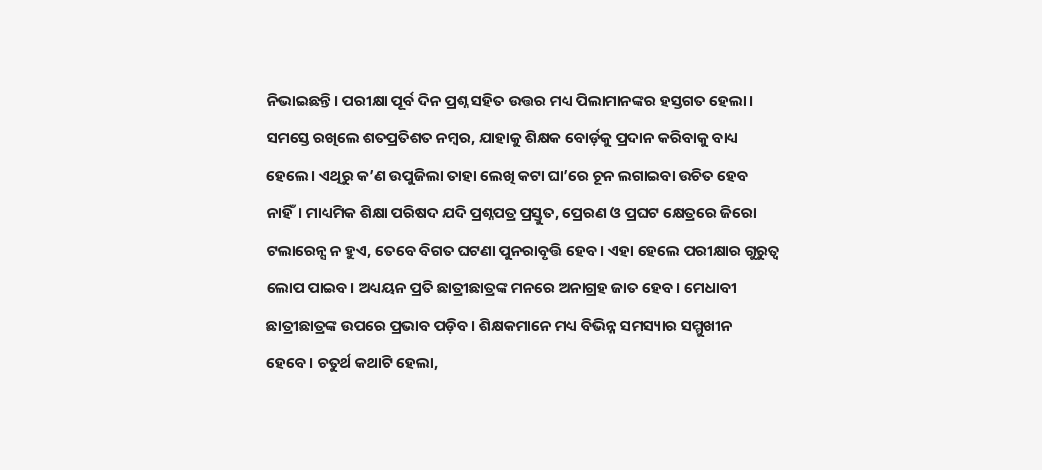ନିଭାଇଛନ୍ତି। ପରୀକ୍ଷା ପୂର୍ବ ଦିନ ପ୍ରଶ୍ନ ସହିତ ଉତ୍ତର ମଧ୍ୟ ପିଲାମାନଙ୍କର ହସ୍ତଗତ ହେଲା। ସମସ୍ତେ ରଖିଲେ ଶତପ୍ରତିଶତ ନମ୍ବର, ଯାହାକୁ ଶିକ୍ଷକ ବୋର୍ଡ଼କୁ ପ୍ରଦାନ କରିବାକୁ ବାଧ୍ୟ ହେଲେ। ଏଥିରୁ କ’ଣ ଉପୁଜିଲା ତାହା ଲେଖି କଟା ଘା’ରେ ଚୂନ ଲଗାଇବା ଉଚିତ ହେବ ନାହିଁ। ମାଧ୍ୟମିକ ଶିକ୍ଷା ପରିଷଦ ଯଦି ପ୍ରଶ୍ନପତ୍ର ପ୍ରସ୍ତୁତ, ପ୍ରେରଣ ଓ ପ୍ରଘଟ କ୍ଷେତ୍ରରେ ଜିରୋ ଟଲାରେନ୍ସ ନ ହୁଏ, ତେବେ ବିଗତ ଘଟଣା ପୁନରାବୃତ୍ତି ହେବ। ଏହା ହେଲେ ପରୀକ୍ଷାର ଗୁରୁତ୍ୱ ଲୋପ ପାଇବ। ଅଧ୍ୟୟନ ପ୍ରତି ଛାତ୍ରୀଛାତ୍ରଙ୍କ ମନରେ ଅନାଗ୍ରହ ଜାତ ହେବ। ମେଧାବୀ ଛାତ୍ରୀଛାତ୍ରଙ୍କ ଉପରେ ପ୍ରଭାବ ପଡ଼ିବ। ଶିକ୍ଷକମାନେ ମଧ୍ୟ ବିଭିନ୍ନ ସମସ୍ୟାର ସମ୍ମୁଖୀନ ହେବେ। ଚତୁର୍ଥ କଥାଟି ହେଲା,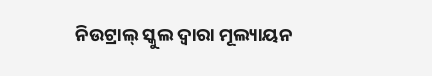ନିଉଟ୍ରାଲ୍‌ ସ୍କୁଲ ଦ୍ୱାରା ମୂଲ୍ୟାୟନ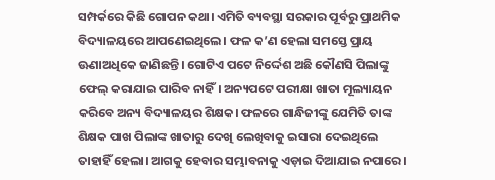ସମ୍ପର୍କରେ କିଛି ଗୋପନ କଥା। ଏମିତି ବ୍ୟବସ୍ଥା ସରକାର ପୂର୍ବରୁ ପ୍ରାଥମିକ ବିଦ୍ୟାଳୟରେ ଆପଣେଇଥିଲେ। ଫଳ କ’ଣ ହେଲା ସମସ୍ତେ ପ୍ରାୟ ଊଣାଅଧିକେ ଜାଣିଛନ୍ତି। ଗୋଟିଏ ପଟେ ନିର୍ଦ୍ଦେଶ ଅଛି କୌଣସି ପିଲାଙ୍କୁ ଫେଲ୍‌ କରାଯାଇ ପାରିବ ନାହିଁ। ଅନ୍ୟପଟେ ପରୀକ୍ଷା ଖାତା ମୂଲ୍ୟାୟନ କରିବେ ଅନ୍ୟ ବିଦ୍ୟାଳୟର ଶିକ୍ଷକ। ଫଳରେ ଗାନ୍ଧିଜୀଙ୍କୁ ଯେମିତି ତାଙ୍କ ଶିକ୍ଷକ ପାଖ ପିଲାଙ୍କ ଖାତାରୁ ଦେଖି ଲେଖିବାକୁ ଇସାରା ଦେଇଥିଲେ ତାହାହିଁ ହେଲା। ଆଗକୁ ହେବାର ସମ୍ଭାବନାକୁ ଏଡ଼ାଇ ଦିଆଯାଇ ନପାରେ।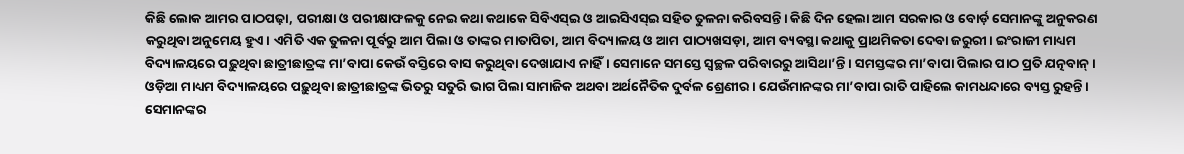କିଛି ଲୋକ ଆମର ପାଠପଢ଼ା, ପରୀକ୍ଷା ଓ ପରୀକ୍ଷାଫଳକୁ ନେଇ କଥା କଥାକେ ସିବିଏସ୍‌ଇ ଓ ଆଇସିଏସ୍‌ଇ ସହିତ ତୁଳନା କରିବସନ୍ତି। କିଛି ଦିନ ହେଲା ଆମ ସରକାର ଓ ବୋର୍ଡ଼ ସେମାନଙ୍କୁ ଅନୁକରଣ କରୁଥିବା ଅନୁମେୟ ହୁଏ। ଏମିତି ଏକ ତୁଳନା ପୂର୍ବରୁ ଆମ ପିଲା ଓ ତାଙ୍କର ମାତାପିତା, ଆମ ବିଦ୍ୟାଳୟ ଓ ଆମ ପାଠ୍ୟଖସଡ଼ା, ଆମ ବ୍ୟବସ୍ଥା କଥାକୁ ପ୍ରାଥମିକତା ଦେବା ଜରୁରୀ। ଇଂରାଜୀ ମାଧ୍ୟମ ବିଦ୍ୟାଳୟରେ ପଢ଼ୁଥିବା ଛାତ୍ରୀଛାତ୍ରଙ୍କ ମା’ବାପା କେଉଁ ବସ୍ତିରେ ବାସ କରୁଥିବା ଦେଖାଯାଏ ନାହିଁ। ସେମାନେ ସମସ୍ତେ ସ୍ବଚ୍ଛଳ ପରିବାରରୁ ଆସିଥା’ନ୍ତି। ସମସ୍ତଙ୍କର ମା’ବାପା ପିଲାର ପାଠ ପ୍ରତି ଯତ୍ନବାନ୍‌। ଓଡ଼ିଆ ମାଧ୍ୟମ ବିଦ୍ୟାଳୟରେ ପଢ଼ୁଥିବା ଛାତ୍ରୀଛାତ୍ରଙ୍କ ଭିତରୁ ସତୁରି ଭାଗ ପିଲା ସାମାଜିକ ଅଥବା ଅର୍ଥନୈତିକ ଦୁର୍ବଳ ଶ୍ରେଣୀର। ଯେଉଁମାନଙ୍କର ମା’ବାପା ରାତି ପାହିଲେ କାମଧନ୍ଦାରେ ବ୍ୟସ୍ତ ରୁହନ୍ତି। ସେମାନଙ୍କର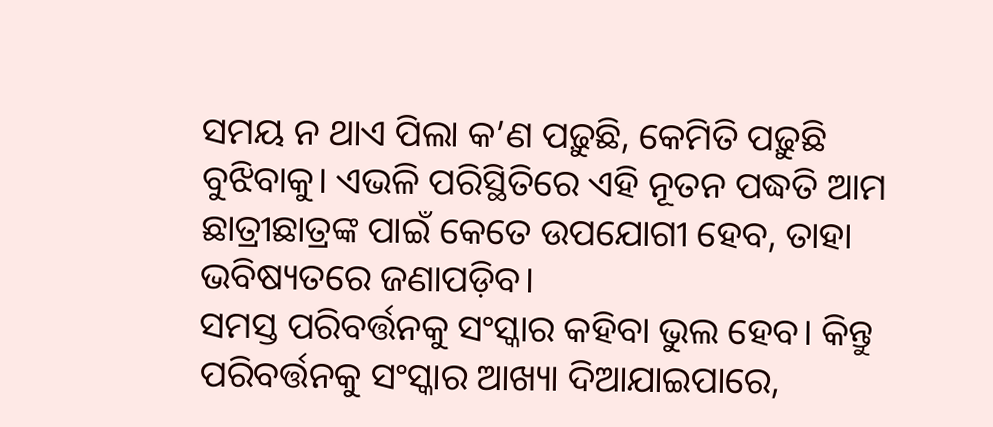ସମୟ ନ ଥାଏ ପିଲା କ’ଣ ପଢ଼ୁଛି, କେମିତି ପଢ଼ୁଛି ବୁଝିବାକୁ। ଏଭଳି ପରିସ୍ଥିତିରେ ଏହି ନୂତନ ପଦ୍ଧତି ଆମ ଛାତ୍ରୀଛାତ୍ରଙ୍କ ପାଇଁ କେତେ ଉପଯୋଗୀ ହେବ, ତାହା ଭବିଷ୍ୟତରେ ଜଣାପଡ଼ିବ।
ସମସ୍ତ ପରିବର୍ତ୍ତନକୁ ସଂସ୍କାର କହିବା ଭୁଲ ହେବ। କିନ୍ତୁ ପରିବର୍ତ୍ତନକୁ ସଂସ୍କାର ଆଖ୍ୟା ଦିଆଯାଇପାରେ,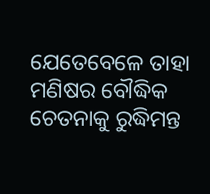ଯେତେବେଳେ ତାହା ମଣିଷର ବୌଦ୍ଧିକ ଚେତନାକୁ ରୁଦ୍ଧିମନ୍ତ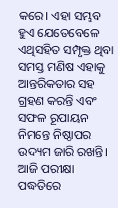କରେ। ଏହା ସମ୍ଭବ ହୁଏ ଯେତେବେଳେ ଏଥିସହିତ ସମ୍ପୃକ୍ତ ଥିବା ସମସ୍ତ ମଣିଷ ଏହାକୁ ଆନ୍ତରିକତାର ସହ ଗ୍ରହଣ କରନ୍ତି ଏବଂ ସଫଳ ରୂପାୟନ ନିମନ୍ତେ ନିଷ୍ଠାପର ଉଦ୍ୟମ ଜାରି ରଖନ୍ତି। ଆଜି ପରୀକ୍ଷା ପଦ୍ଧତିରେ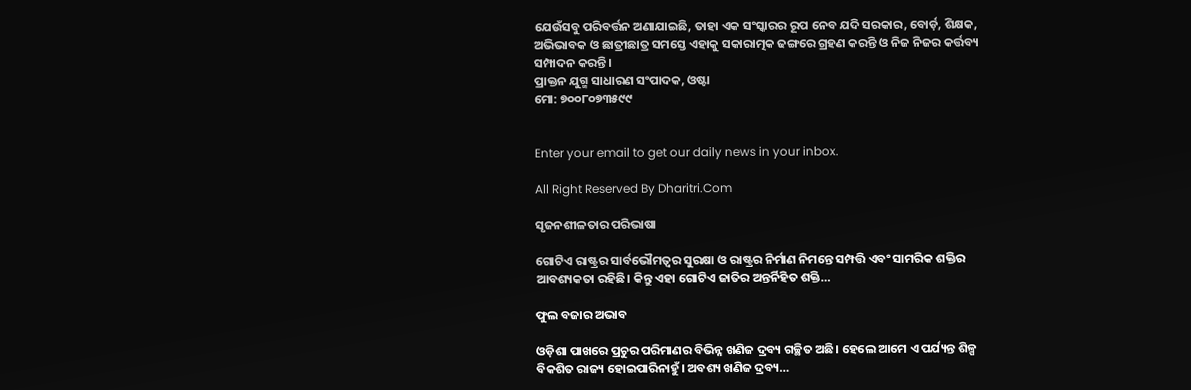ଯେଉଁସବୁ ପରିବର୍ତ୍ତନ ଅଣାଯାଇଛି, ତାହା ଏକ ସଂସ୍କାରର ରୂପ ନେବ ଯଦି ସରକାର, ବୋର୍ଡ଼, ଶିକ୍ଷକ, ଅଭିଭାବକ ଓ ଛାତ୍ରୀଛାତ୍ର ସମସ୍ତେ ଏହାକୁ ସକାରାତ୍ମକ ଢଙ୍ଗରେ ଗ୍ରହଣ କରନ୍ତି ଓ ନିଜ ନିଜର କର୍ତ୍ତବ୍ୟ ସମ୍ପାଦନ କରନ୍ତି।
ପ୍ରାକ୍ତନ ଯୁଗ୍ମ ସାଧାରଣ ସଂପାଦକ, ଓଷ୍ଟା
ମୋ: ୭୦୦୮୦୭୩୫୯୯


Enter your email to get our daily news in your inbox.

All Right Reserved By Dharitri.Com

ସୃଜନଶୀଳତାର ପରିଭାଷା

ଗୋଟିଏ ରାଷ୍ଟ୍ରର ସାର୍ବଭୌମତ୍ୱର ସୁରକ୍ଷା ଓ ରାଷ୍ଟ୍ରର ନିର୍ମାଣ ନିମନ୍ତେ ସମ୍ପତ୍ତି ଏବଂ ସାମରିକ ଶକ୍ତିର ଆବଶ୍ୟକତା ରହିଛି। କିନ୍ତୁ ଏହା ଗୋଟିଏ ଜାତିର ଅନ୍ତର୍ନିହିତ ଶକ୍ତି…

ଫୁଲ ବଜାର ଅଭାବ

ଓଡ଼ିଶା ପାଖରେ ପ୍ରଚୁର ପରିମାଣର ବିଭିନ୍ନ ଖଣିଜ ଦ୍ରବ୍ୟ ଗଚ୍ଛିତ ଅଛି। ହେଲେ ଆମେ ଏ ପର୍ଯ୍ୟନ୍ତ ଶିଳ୍ପ ବିକଶିତ ରାଜ୍ୟ ହୋଇପାରିନାହୁଁ। ଅବଶ୍ୟ ଖଣିଜ ଦ୍ରବ୍ୟ…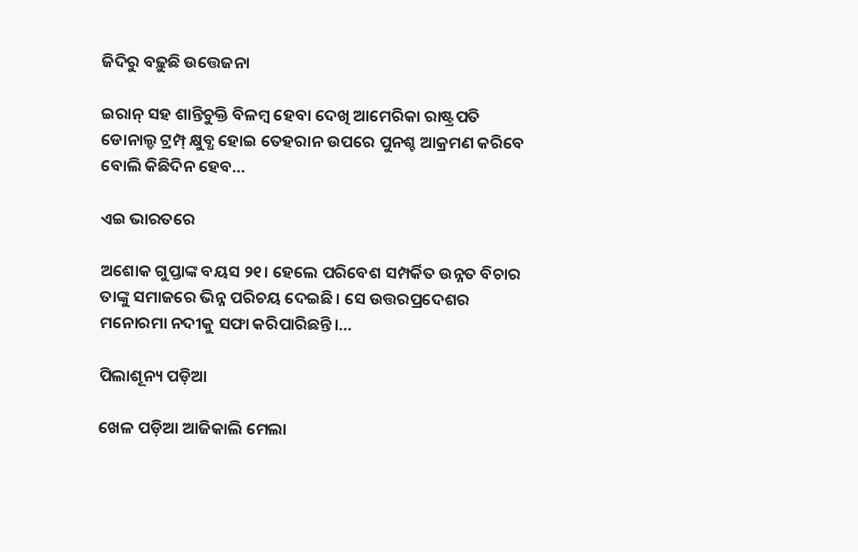ଜିଦିରୁ ବଢ଼ୁଛି ଉତ୍ତେଜନା

ଇରାନ୍‌ ସହ ଶାନ୍ତିଚୁକ୍ତି ବିଳମ୍ବ ହେବା ଦେଖି ଆମେରିକା ରାଷ୍ଟ୍ରପତି ଡୋନାଲ୍ଡ ଟ୍ରମ୍ପ୍‌ କ୍ଷୁବ୍ଧ ହୋଇ ତେହରାନ ଉପରେ ପୁନଶ୍ଚ ଆକ୍ରମଣ କରିବେ ବୋଲି କିଛିଦିନ ହେବ…

ଏଇ ଭାରତରେ

ଅଶୋକ ଗୁପ୍ତାଙ୍କ ବୟସ ୨୧। ହେଲେ ପରିବେଶ ସମ୍ପର୍କିତ ଉନ୍ନତ ବିଚାର ତାଙ୍କୁ ସମାଜରେ ଭିନ୍ନ ପରିଚୟ ଦେଇଛି। ସେ ଉତ୍ତରପ୍ରଦେଶର ମନୋରମା ନଦୀକୁ ସଫା କରିପାରିଛନ୍ତି।…

ପିଲାଶୂନ୍ୟ ପଡ଼ିଆ

ଖେଳ ପଡ଼ିଆ ଆଜିକାଲି ମେଲା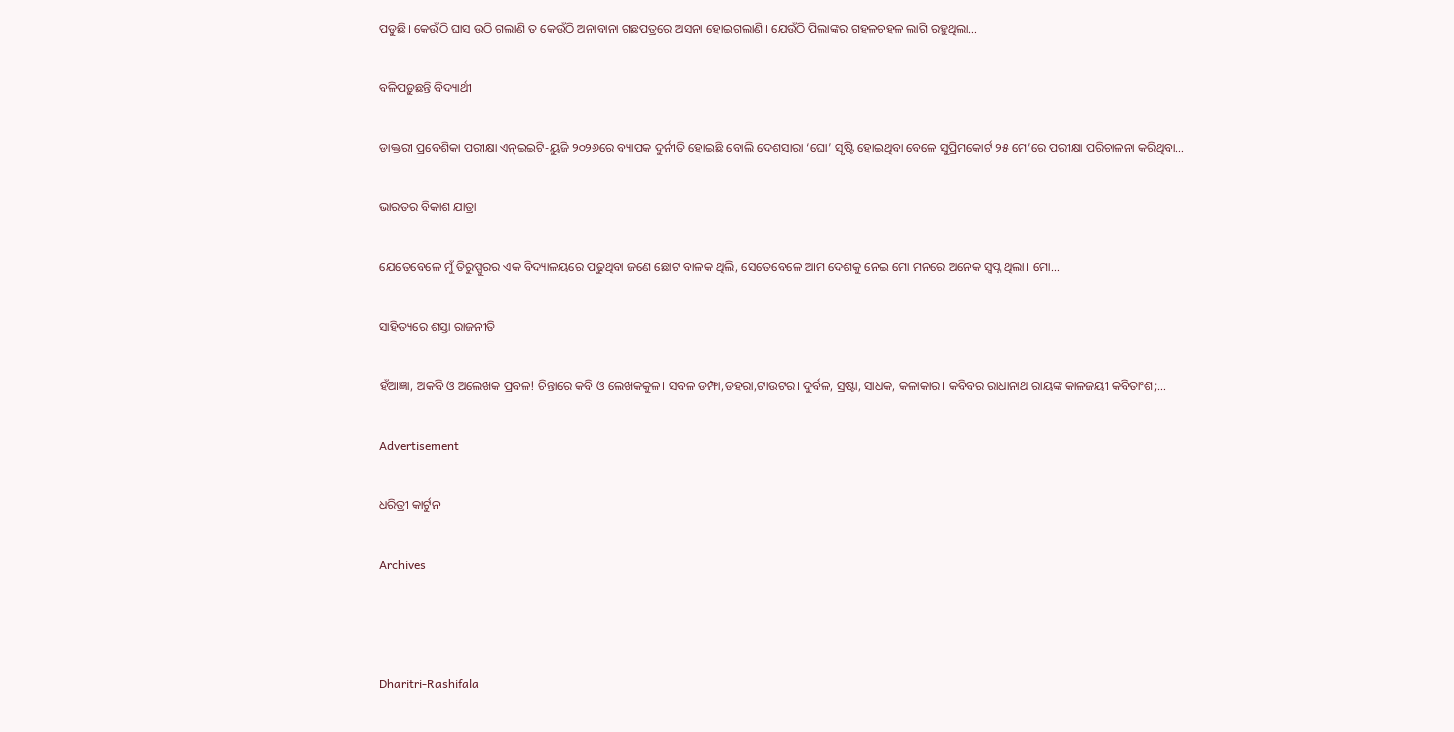ପଡୁଛି। କେଉଁଠି ଘାସ ଉଠି ଗଲାଣି ତ କେଉଁଠି ଅନାବାନା ଗଛପତ୍ରରେ ଅସନା ହୋଇଗଲାଣି। ଯେଉଁଠି ପିଲାଙ୍କର ଗହଳଚହଳ ଲାଗି ରହୁଥିଲା…

ବଳିପଡ଼ୁଛନ୍ତି ବିଦ୍ୟାର୍ଥୀ

ଡାକ୍ତରୀ ପ୍ରବେଶିକା ପରୀକ୍ଷା ଏନ୍‌ଇଇଟି-ୟୁଜି ୨୦୨୬ରେ ବ୍ୟାପକ ଦୁର୍ନୀତି ହୋଇଛି ବୋଲି ଦେଶସାରା ‘ଘୋ’ ସୃଷ୍ଟି ହୋଇଥିବା ବେଳେ ସୁପ୍ରିମକୋର୍ଟ ୨୫ ମେ’ରେ ପରୀକ୍ଷା ପରିଚାଳନା କରିଥିବା…

ଭାରତର ବିକାଶ ଯାତ୍ରା

ଯେତେବେଳେ ମୁଁ ତିରୁପ୍ପୁରର ଏକ ବିଦ୍ୟାଳୟରେ ପଢୁଥିବା ଜଣେ ଛୋଟ ବାଳକ ଥିଲି, ସେତେବେଳେ ଆମ ଦେଶକୁ ନେଇ ମୋ ମନରେ ଅନେକ ସ୍ବପ୍ନ ଥିଲା। ମୋ…

ସାହିତ୍ୟରେ ଶସ୍ତା ରାଜନୀତି

ହଁଆଜ୍ଞା, ଅକବି ଓ ଅଲେଖକ ପ୍ରବଳ! ଚିନ୍ତାରେ କବି ଓ ଲେଖକକୁଳ। ସବଳ ଡମ୍ଫା,ଡହରା,ଟାଉଟର। ଦୁର୍ବଳ, ସ୍ରଷ୍ଟା, ସାଧକ, କଳାକାର। କବିବର ରାଧାନାଥ ରାୟଙ୍କ କାଳଜୟୀ କବିତାଂଶ;…

Advertisement

ଧରିତ୍ରୀ କାର୍ଟୁନ

Archives



Dharitri-Rashifala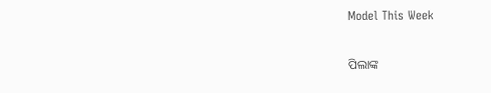Model This Week

ପିଲାଙ୍କ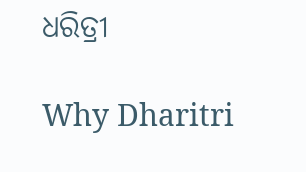ଧରିତ୍ରୀ

Why Dharitri